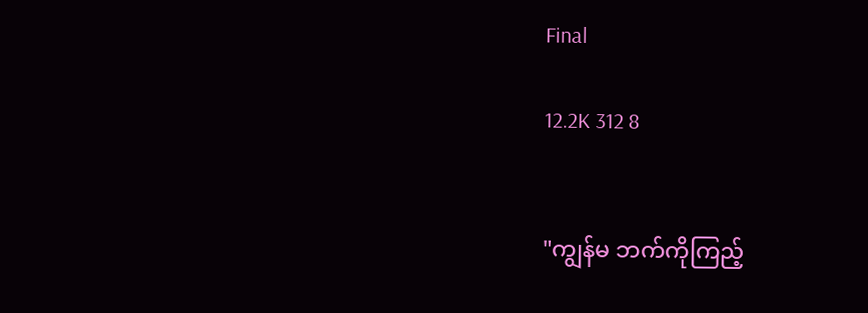Final

12.2K 312 8


"ကျွန်မ ဘက်ကိုကြည့်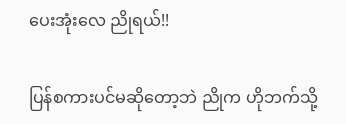ပေးအုံးလေ ညိုရယ်!!

ပြန်စကားပင်မဆိုတော့ဘဲ ညိုက ဟိုဘက်သို့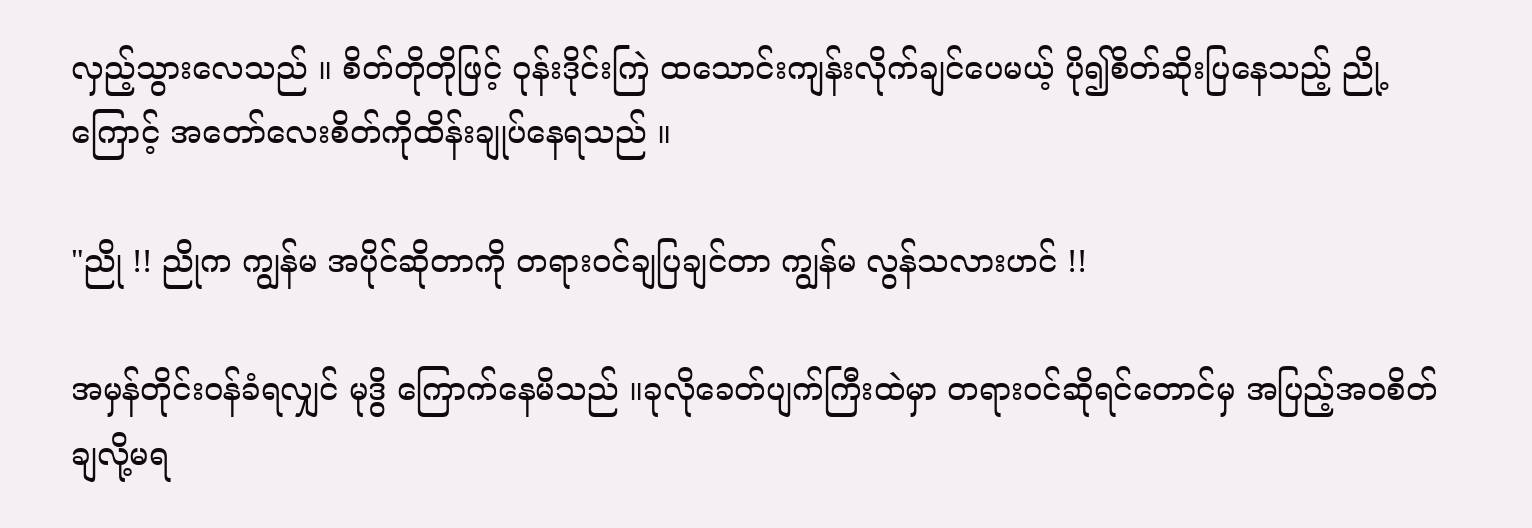လှည့်သွားလေသည် ။ စိတ်တိုတိုဖြင့် ဝုန်းဒိုင်းကြဲ ထသောင်းကျန်းလိုက်ချင်ပေမယ့် ပို၍စိတ်ဆိုးပြနေသည့် ညို့ကြောင့် အတော်လေးစိတ်ကိုထိန်းချုပ်နေရသည် ။

"ညို !! ညိုက ကျွန်မ အပိုင်ဆိုတာကို တရားဝင်ချပြချင်တာ ကျွန်မ လွန်သလားဟင် !!

အမှန်တိုင်းဝန်ခံရလျှင် မုဒွိ ကြောက်နေမိသည် ။ခုလိုခေတ်ပျက်ကြီးထဲမှာ တရားဝင်ဆိုရင်တောင်မှ အပြည့်အဝစိတ်ချလို့မရ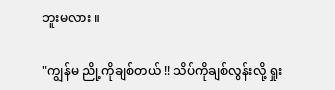ဘူးမလား ။

"ကျွန်မ ညို့ကိုချစ်တယ် !! သိပ်ကိုချစ်လွန်းလို့ ရှုး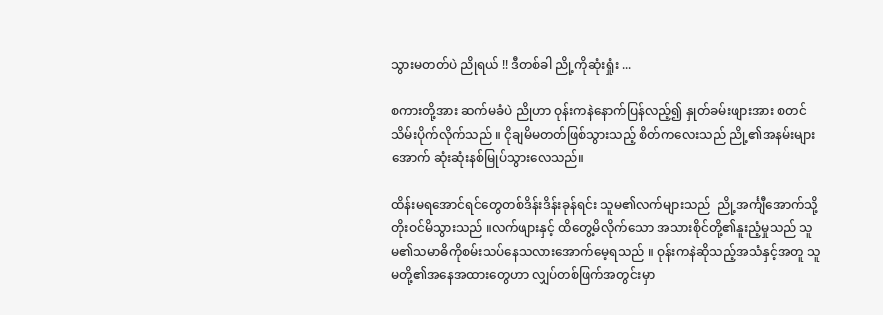သွားမတတ်ပဲ ညိုရယ် !! ဒီတစ်ခါ ညို့ကိုဆုံးရှုံး ...

စကားတို့အား ဆက်မခံပဲ ညိုဟာ ဝုန်းကနဲနောက်ပြန်လည့်၍ နှုတ်ခမ်းဖျားအား စတင်သိမ်းပိုက်လိုက်သည် ။ ငိုချမိမတတ်ဖြစ်သွားသည့် စိတ်ကလေးသည် ညို့၏အနမ်းများအောက် ဆုံးဆုံးနစ်မြုပ်သွားလေသည်။

ထိန်းမရအောင်ရင်တွေတစ်ဒိန်းဒိန်းခုန်ရင်း သူမ၏လက်များသည်  ညို့အင်္ကျီအောက်သို့တိုးဝင်မိသွားသည် ။လက်ဖျားနှင့် ထိတွေ့မိလိုက်သော အသားစိုင်တို့၏နူးညံ့မှုသည် သူမ၏သမာဓိကိုစမ်းသပ်နေသလားအောက်မေ့ရသည် ။ ဝုန်းကနဲဆိုသည့်အသံနှင့်အတူ သူမတို့၏အနေအထားတွေဟာ လျှပ်တစ်ဖြက်အတွင်းမှာ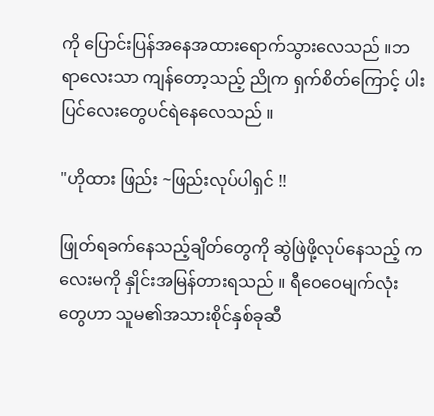ကို ပြောင်းပြန်အနေအထားရောက်သွားလေသည် ။ဘရာလေးသာ ကျန်တော့သည့် ညိုက ရှက်စိတ်ကြောင့် ပါးပြင်လေးတွေပင်ရဲနေလေသည် ။

"ဟိုထား ဖြည်း ~ဖြည်းလုပ်ပါရှင် !!

ဖြုတ်ရခက်နေသည့်ချိတ်တွေကို ဆွဲဖြဲဖို့လုပ်နေသည့် ကလေးမကို နှိုင်းအမြန်တားရသည် ။ ရီဝေဝေမျက်လုံးတွေဟာ သူမ၏အသားစိုင်နှစ်ခုဆီ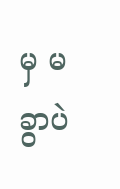မှ မခွာပဲ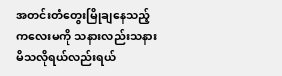အတင်းတံတွေးမြိုချနေသည့် ကလေးမကို သနားလည်းသနားမိသလိုရယ်လည်းရယ်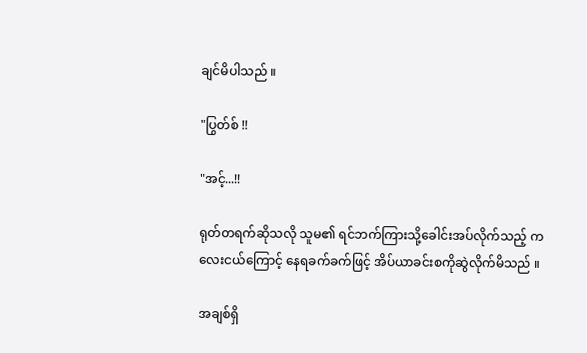ချင်မိပါသည် ။

"ပြွတ်စ် !!

"အင့်...!!

ရုတ်တရက်ဆိုသလို သူမ၏ ရင်ဘက်ကြားသို့ခေါင်းအပ်လိုက်သည့် ကလေးငယ်ကြောင့် နေရခက်ခက်ဖြင့် အိပ်ယာခင်းစကိုဆွဲလိုက်မိသည် ။

အချစ်ရှိ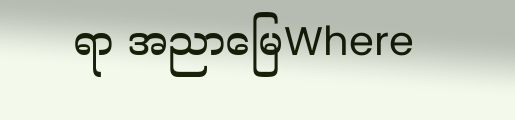ရာ အညာမြေWhere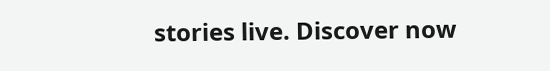stories live. Discover now